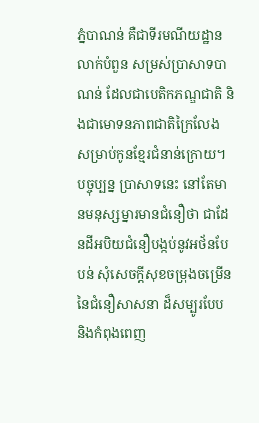ភ្នំបាណន់ គឺជាទីរមណីយដ្ឋានលាក់បំពួន សម្រស់ប្រាសាទបាណន់ ដែលជាបេតិកភណ្ឌជាតិ និងជាមោទនភាពជាតិក្រៃលែង សម្រាប់កូនខ្មែរជំនាន់ក្រោយ។ បច្ចុប្បន្ន ប្រាសាទនេះ នៅតែមានមនុស្សម្នារមានជំនឿថា ជាដែនដីអបិយជំនឿបង្កប់នូវអថ័នបែបន់ សុំសេចក្តីសុខចម្រុងចម្រើននៃជំនឿសាសនា ដ៏សម្បូរបែប និងកំពុងពេញ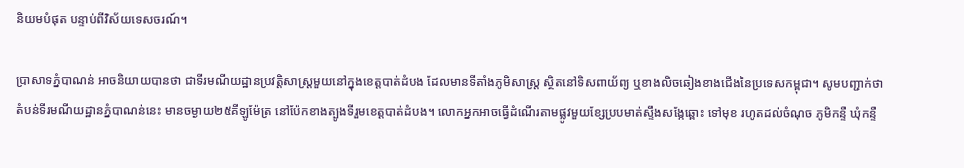និយមបំផុត បន្ទាប់ពីវិស័យទេសចរណ៍។

ប្រាសាទភ្នំបាណន់ អាចនិយាយបានថា ជាទីរមណីយដ្ឋានប្រវត្តិសាស្រ្តមួយនៅក្នុងខេត្តបាត់ដំបង ដែលមានទីតាំងភូមិសាស្ត្រ ស្ថិតនៅទិសពាយ័ព្យ ឬខាងលិចឆៀងខាងជើងនៃប្រទេសកម្ពុជា។ សូមបញ្ជាក់ថា តំបន់ទីរមណីយដ្ឋានភ្នំបាណន់នេះ មានចម្ងាយ២៥គីឡូម៉ែត្រ នៅប៉ែកខាងត្បូងទីរួមខេត្តបាត់ដំបង។ លោកអ្នកអាចធ្វើដំណើរតាមផ្លូវមួយខ្សែប្របមាត់ស្ទឹងសងែ្កឆ្ពោះ ទៅមុខ រហូតដល់ចំណុច ភូមិកន្ទឺ ឃុំកន្ទឺ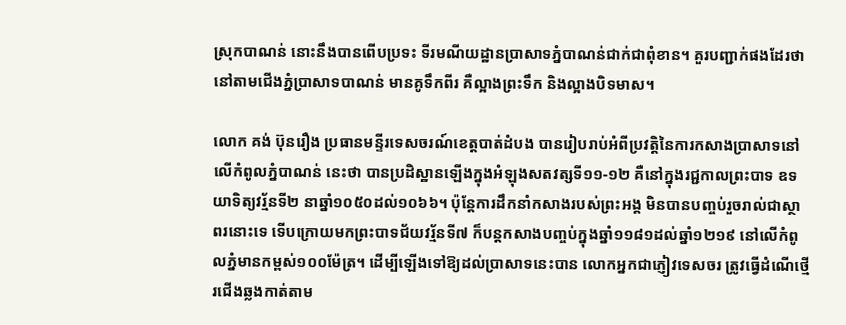ស្រុកបាណន់ នោះនឹងបានពើបប្រទះ ទីរមណីយដ្ឋានប្រាសាទភ្នំបាណន់ជាក់ជាពុំខាន។ គួរបញ្ជាក់ផងដែរថា នៅតាមជើងភ្នំប្រាសាទបាណន់ មានគូទឹកពីរ គឺល្អាងព្រះទឹក និងល្អាងបិទមាស។

លោក គង់ ប៊ុនរឿង ប្រធានមន្ទីរទេសចរណ៍ខេត្តបាត់ដំបង បានរៀបរាប់អំពីប្រវត្តិនៃការកសាងប្រាសាទនៅលើកំពូលភ្នំបាណន់ នេះថា បានប្រដិស្ឋានឡើងក្នុងអំឡុងសតវត្សទី១១-១២ គឺនៅក្នុងរជ្ជកាលព្រះបាទ ឧទយាទិត្យវរ្ម័នទី២ នាឆ្នាំ១០៥០ដល់១០៦៦។ ប៉ុន្តែការដឹកនាំកសាងរបស់ព្រះអង្គ មិនបានបញ្ចប់រួចរាល់ជាស្ថាពរនោះទេ ទើបក្រោយមកព្រះបាទជ័យវរ្ម័នទី៧ ក៏បន្តកសាងបញ្ចប់ក្នុងឆ្នាំ១១៨១ដល់ឆ្នាំ១២១៩ នៅលើកំពូលភ្នំមានកម្ពស់១០០ម៉ែត្រ។ ដើម្បីឡើងទៅឱ្យដល់ប្រាសាទនេះបាន លោកអ្នកជាភ្ញៀវទេសចរ ត្រូវធ្វើដំណើថ្មើរជើងឆ្លងកាត់តាម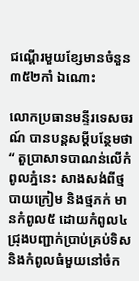ជណ្តើរមួយខ្សែមានចំនួន ៣៥២កាំ ឯណោះ

លោកប្រធានមន្ទីរទេសចរណ៍ បានបន្តសម្តីបន្ថែមថា “ តួប្រាសាទបាណន់លើកំពូលភ្នំនេះ សាងសង់ពីថ្មបាយក្រៀម និងថ្មភក់ មានកំពូល៥ ដោយកំពូល៤ជ្រុងបញ្ជាក់ប្រាប់គ្រប់ទិស និងកំពូលធំមួយនៅចំក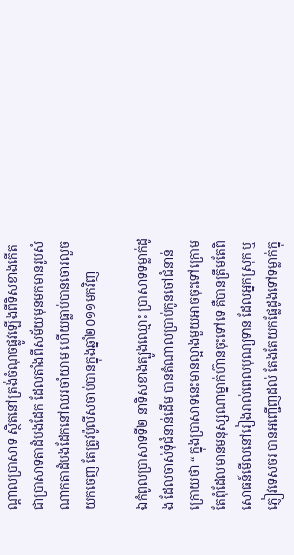ណ្តាលប្រាសាទ ស្ថិតនៅត្រង់ចំណុចផ្លូវឡើងពីទិសខាងកើត ជាប្រាសាទតាដំបងដែក ដែលតាំងពីសម័យមុនមកមានរូបសំណាកតាដំបងដែកនៅឈរចាំយាម ហើយធ្លាប់បានចោរលួចយកចេញ តែត្រូវប៉ូលីសចាប់បានក្នុងឆ្នាំ២០១១មកវិញ

ឯកំពូលប្រាសាទទី២ នាទិសខាងត្បូងឈ្មោះ ប្រាសាទទម្លាក់ដូង ដែលចាស់ទុំជំនាន់ដើម បានតំណាលប្រាប់កូនចៅជំនាន់ក្រោយថា “ ក្នុងប្រាសាទនេះមានល្អាងមួយអាចចុះទៅក្រោម តែពុំដែលមានមនុស្សណាម្នាក់ហ៊ានចុះទៅទេ គឺបានត្រឹមតែពិសោធន៍មើលនៅរៀងរាល់ពេលបុណ្យទាន ដែលអ្នកស្រុក ឬភ្ញៀវទេសចរ បានអញ្ជើញដល់ តែងតែយកផែ្លដូងទៅទម្លាក់ក្នុ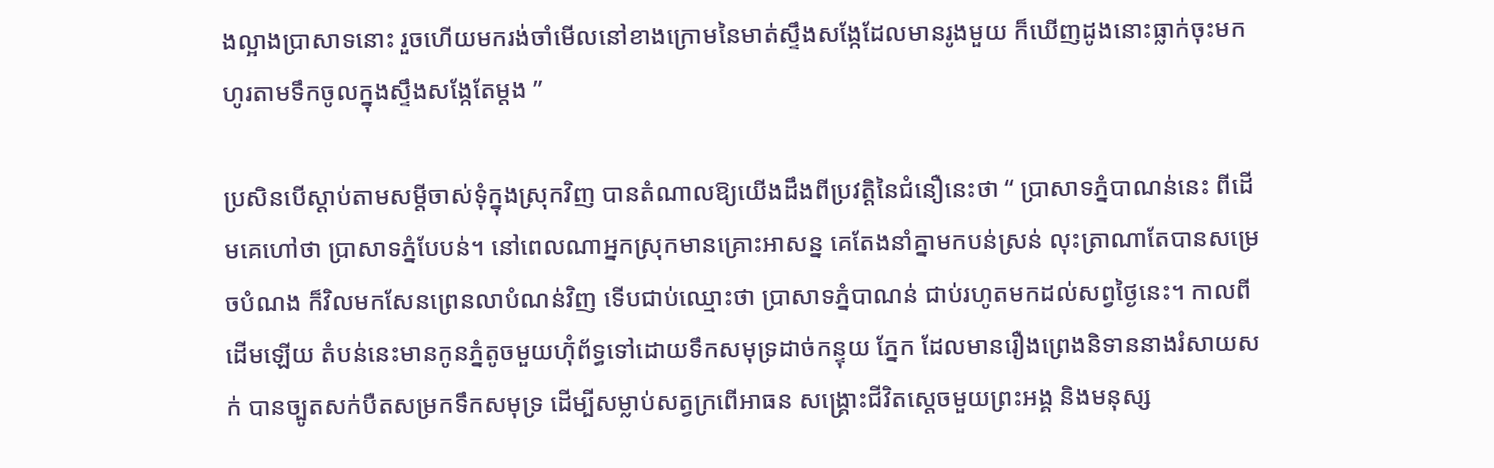ងល្អាងប្រាសាទនោះ រួចហើយមករង់ចាំមើលនៅខាងក្រោមនៃមាត់ស្ទឹងសងែ្កដែលមានរូងមួយ ក៏ឃើញដូងនោះធ្លាក់ចុះមក ហូរតាមទឹកចូលក្នុងស្ទឹងសងែ្កតែម្តង ”

ប្រសិនបើស្តាប់តាមសម្តីចាស់ទុំក្នុងស្រុកវិញ បានតំណាលឱ្យយើងដឹងពីប្រវត្តិនៃជំនឿនេះថា “ ប្រាសាទភ្នំបាណន់នេះ ពីដើមគេហៅថា ប្រាសាទភ្នំបែបន់។ នៅពេលណាអ្នកស្រុកមានគ្រោះអាសន្ន គេតែងនាំគ្នាមកបន់ស្រន់ លុះត្រាណាតែបានសម្រេចបំណង ក៏វិលមកសែនព្រេនលាបំណន់វិញ ទើបជាប់ឈ្មោះថា ប្រាសាទភ្នំបាណន់ ជាប់រហូតមកដល់សព្វថ្ងៃនេះ។ កាលពីដើមឡើយ តំបន់នេះមានកូនភ្នំតូចមួយហ៊ុំព័ទ្ធទៅដោយទឹកសមុទ្រដាច់កន្ទុយ ភ្នែក ដែលមានរឿងព្រេងនិទាននាងរំសាយសក់ បានច្បូតសក់បឺតសម្រកទឹកសមុទ្រ ដើម្បីសម្លាប់សត្វក្រពើអាធន សង្រ្គោះជីវិតស្តេចមួយព្រះអង្គ និងមនុស្ស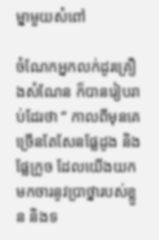ម្នាមួយសំពៅ

ចំណែកអ្នកលក់ដូរគ្រឿងសំណែន ក៏បានរៀបរាប់ដែរថា “ កាលពីមុនគេច្រើនតែសែនផ្លែដូង និងផ្លែក្រូច ដែលយើងយកមកចារនូវប្រាថ្នារបស់ខ្លួន និងទ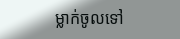ម្លាក់ចូលទៅ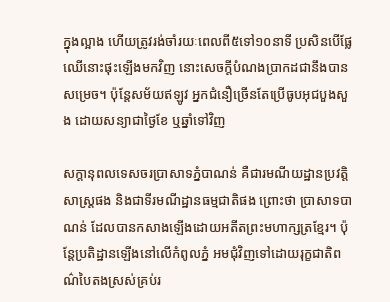ក្នុងល្អាង ហើយត្រូវរង់ចាំរយៈពេលពី៥ទៅ១០នាទី ប្រសិនបើផ្លែឈើនោះផុះឡើងមកវិញ នោះសេចក្តីបំណងប្រាកដជានឹងបានសម្រេច។ ប៉ុន្តែសម័យឥឡូវ អ្នកជំនឿច្រើនតែប្រើធូបអុជបួងសួង ដោយសន្យាជាថ្ងៃខែ ឬឆ្នាំទៅវិញ

សក្តានុពលទេសចរប្រាសាទភ្នំបាណន់ គឺជារមណីយដ្ឋានប្រវត្តិសាស្រ្តផង និងជាទីរមណីដ្ឋានធម្មជាតិផង ព្រោះថា ប្រាសាទបាណន់ ដែលបានកសាងឡើងដោយអតីតព្រះមហាក្សត្រខ្មែរ។ ប៉ុន្តែប្រតិដ្ឋានឡើងនៅលើកំពូលភ្នំ អមជុំវិញទៅដោយរុក្ខជាតិពណ៌បៃតងស្រស់គ្រប់រ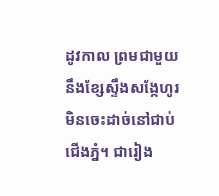ដូវកាល ព្រមជាមួយនឹងខែ្សស្ទឹងសង្កែហូរមិនចេះដាច់នៅជាប់ជើងភ្នំ។ ជារៀង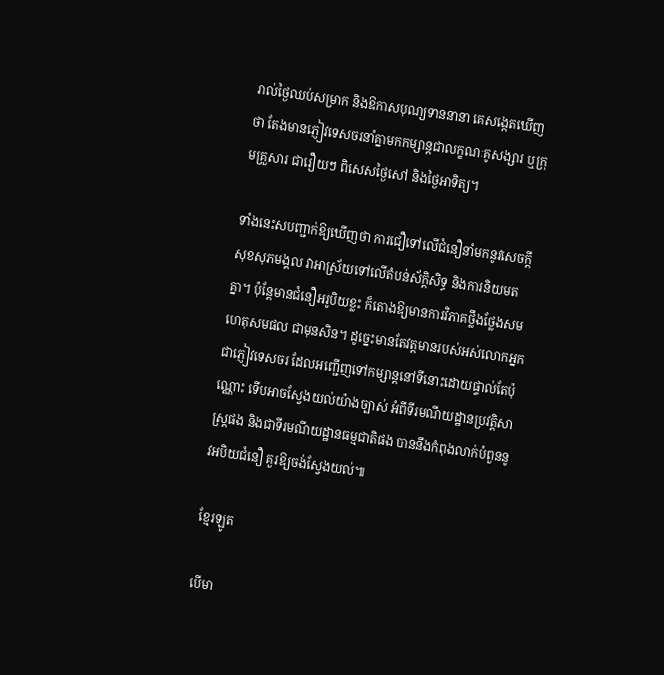រាល់ថ្ងៃឈប់សម្រាក និងឱកាសបុណ្យទាននានា គេសង្កេតឃើញថា តែងមានភ្ញៀវទេសចរនាំគ្នាមកកម្សាន្តជាលក្ខណៈគូសង្សារ ឬក្រុមគ្រួសារ ជារឿយៗ ពិសេសថ្ងៃសៅ និងថ្ងៃអាទិត្យ។

ទាំងនេះសបញ្ជាក់ឱ្យឃើញថា ការជឿទៅលើជំនឿនាំមកនូវសេចក្តីសុខសុភមង្គល វាអាស្រ័យទៅលើតំបន់ស័ក្តិសិទ្ធ និងការនិយមតគ្នា។ ប៉ុន្តែមានជំនឿអរូបិយខ្លះ ក៏តោងឱ្យមានការវិភាគថ្លឹងថ្លែងសមហេតុសមផល ជាមុនសិន។ ដូច្នេះមានតែវត្តមានរបស់អស់លោកអ្នកជាភ្ញៀវទេសចរ ដែលអញ្ជើញទៅកម្សាន្តនៅទីនោះដោយផ្ទាល់តែប៉ុណ្ណោះ ទើបអាចស្វែងយល់យ៉ាងច្បាស់ អំពីទីរមណីយដ្ឋានប្រវត្តិសាស្រ្តផង និងជាទីរមណីយដ្ឋានធម្មជាតិផង បាននឹងកំពុងលាក់បំពួននូវអបិយជំនឿ គួរឱ្យចង់ស្វែងយល់៕

ខ្មែរឡូត

បើមា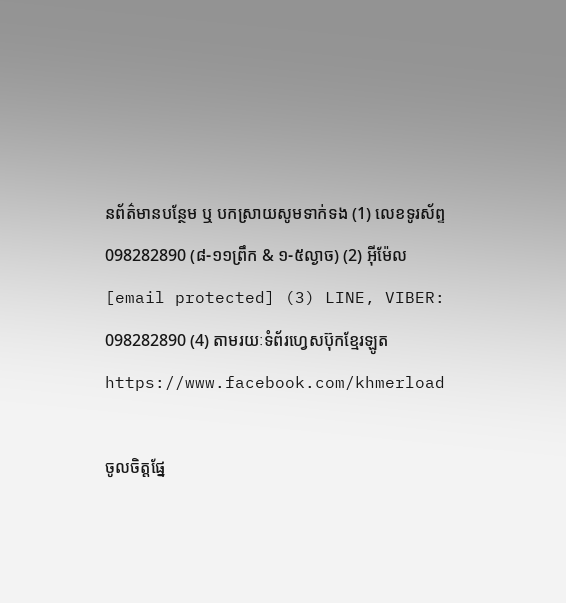នព័ត៌មានបន្ថែម ឬ បកស្រាយសូមទាក់ទង (1) លេខទូរស័ព្ទ 098282890 (៨-១១ព្រឹក & ១-៥ល្ងាច) (2) អ៊ីម៉ែល [email protected] (3) LINE, VIBER: 098282890 (4) តាមរយៈទំព័រហ្វេសប៊ុកខ្មែរឡូត https://www.facebook.com/khmerload

ចូលចិត្តផ្នែ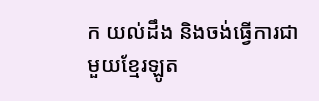ក យល់ដឹង និងចង់ធ្វើការជាមួយខ្មែរឡូត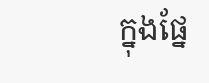ក្នុងផ្នែ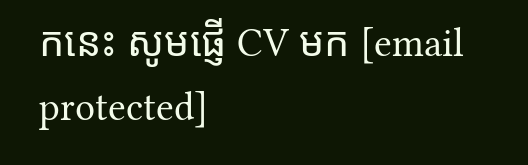កនេះ សូមផ្ញើ CV មក [email protected]